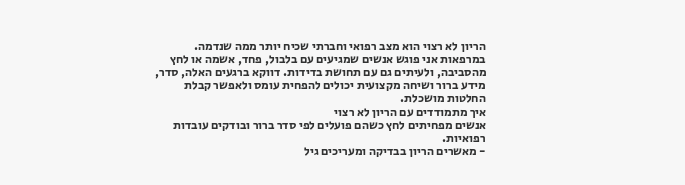הריון לא רצוי הוא מצב רפואי וחברתי שכיח יותר ממה שנדמה. במרפאות אני פוגש אנשים שמגיעים עם בלבול, פחד, אשמה או לחץ מהסביבה, ולעיתים גם עם תחושת בדידות. דווקא ברגעים האלה, סדר, מידע ברור ושיחה מקצועית יכולים להפחית עומס ולאפשר קבלת החלטות מושכלת.
איך מתמודדים עם הריון לא רצוי
אנשים מפחיתים לחץ כשהם פועלים לפי סדר ברור ובודקים עובדות רפואיות.
- מאשרים הריון בבדיקה ומעריכים גיל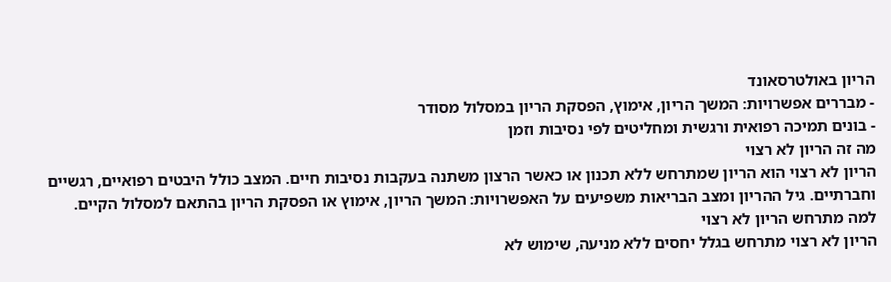הריון באולטרסאונד
- מבררים אפשרויות: המשך הריון, אימוץ, הפסקת הריון במסלול מסודר
- בונים תמיכה רפואית ורגשית ומחליטים לפי נסיבות וזמן
מה זה הריון לא רצוי
הריון לא רצוי הוא הריון שמתרחש ללא תכנון או כאשר הרצון משתנה בעקבות נסיבות חיים. המצב כולל היבטים רפואיים, רגשיים וחברתיים. גיל ההריון ומצב הבריאות משפיעים על האפשרויות: המשך הריון, אימוץ או הפסקת הריון בהתאם למסלול הקיים.
למה מתרחש הריון לא רצוי
הריון לא רצוי מתרחש בגלל יחסים ללא מניעה, שימוש לא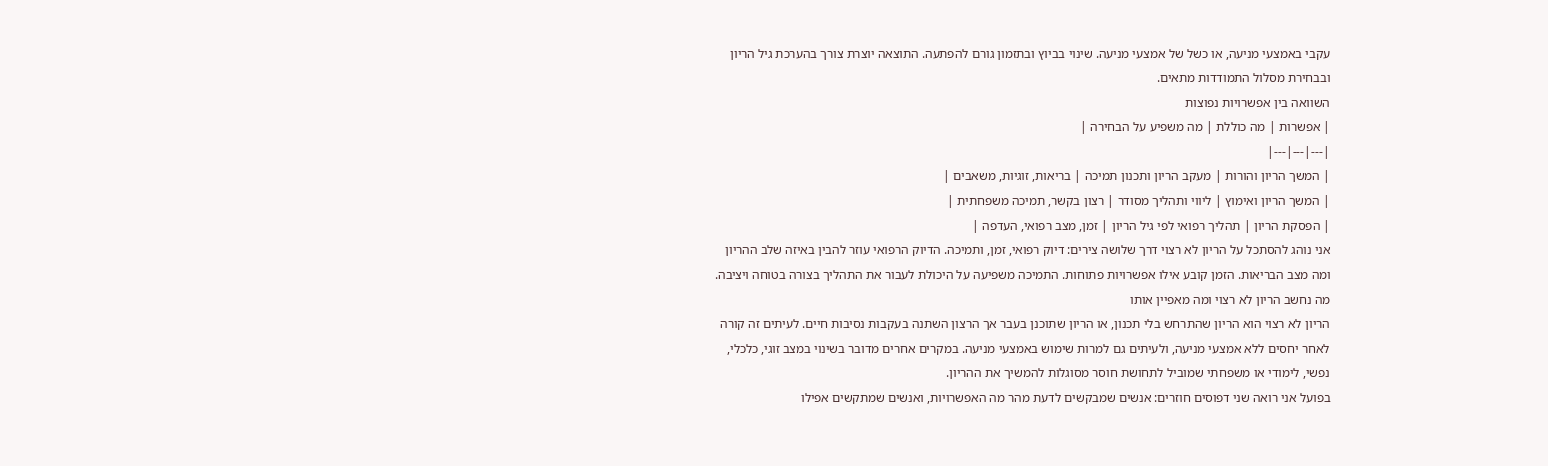עקבי באמצעי מניעה, או כשל של אמצעי מניעה. שינוי בביוץ ובתזמון גורם להפתעה. התוצאה יוצרת צורך בהערכת גיל הריון ובבחירת מסלול התמודדות מתאים.
השוואה בין אפשרויות נפוצות
| אפשרות | מה כוללת | מה משפיע על הבחירה |
|---|---|---|
| המשך הריון והורות | מעקב הריון ותכנון תמיכה | בריאות, זוגיות, משאבים |
| המשך הריון ואימוץ | ליווי ותהליך מסודר | רצון בקשר, תמיכה משפחתית |
| הפסקת הריון | תהליך רפואי לפי גיל הריון | זמן, מצב רפואי, העדפה |
אני נוהג להסתכל על הריון לא רצוי דרך שלושה צירים: דיוק רפואי, זמן, ותמיכה. הדיוק הרפואי עוזר להבין באיזה שלב ההריון ומה מצב הבריאות. הזמן קובע אילו אפשרויות פתוחות. התמיכה משפיעה על היכולת לעבור את התהליך בצורה בטוחה ויציבה.
מה נחשב הריון לא רצוי ומה מאפיין אותו
הריון לא רצוי הוא הריון שהתרחש בלי תכנון, או הריון שתוכנן בעבר אך הרצון השתנה בעקבות נסיבות חיים. לעיתים זה קורה לאחר יחסים ללא אמצעי מניעה, ולעיתים גם למרות שימוש באמצעי מניעה. במקרים אחרים מדובר בשינוי במצב זוגי, כלכלי, נפשי, לימודי או משפחתי שמוביל לתחושת חוסר מסוגלות להמשיך את ההריון.
בפועל אני רואה שני דפוסים חוזרים: אנשים שמבקשים לדעת מהר מה האפשרויות, ואנשים שמתקשים אפילו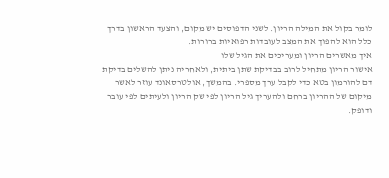לומר בקול את המילה הריון. לשני הדפוסים יש מקום, והצעד הראשון בדרך כלל הוא להפוך את המצב לעובדות רפואיות ברורות.
איך מאשרים הריון ומעריכים את הגיל שלו
אישור הריון מתחיל לרוב בבדיקת שתן ביתית, ולאחריה ניתן להשלים בדיקת דם להורמון בטא כדי לקבל ערך מספרי. בהמשך, אולטרסאונד עוזר לאשר מיקום של ההריון ברחם ולהעריך גיל הריון לפי שק הריון ולעיתים לפי עובר ודופק.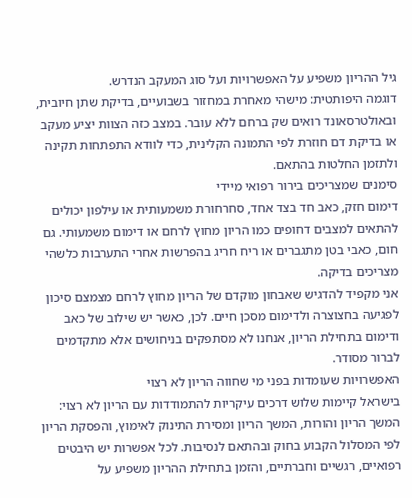גיל ההריון משפיע על האפשרויות ועל סוג המעקב הנדרש.
דוגמה היפותטית: מישהי מאחרת במחזור בשבועיים, בדיקת שתן חיובית, ובאולטרסאונד רואים שק ברחם ללא עובר. במצב כזה הצוות יציע מעקב או בדיקת דם חוזרת לפי התמונה הקלינית, כדי לוודא התפתחות תקינה ולתזמן החלטות בהתאם.
סימנים שמצריכים בירור רפואי מיידי
דימום חזק, כאב חד בצד אחד, סחרחורת משמעותית או עילפון יכולים להתאים למצבים דחופים כמו הריון מחוץ לרחם או דימום משמעותי. גם חום, כאבי בטן מתגברים או ריח חריג בהפרשות אחרי התערבות כלשהי מצריכים בדיקה.
אני מקפיד להדגיש שאבחון מוקדם של הריון מחוץ לרחם מצמצם סיכון לפגיעה בחצוצרה ולדימום מסכן חיים. לכן, כאשר יש שילוב של כאב ודימום בתחילת הריון, אנחנו לא מסתפקים בניחושים אלא מתקדמים לברור מסודר.
האפשרויות שעומדות בפני מי שחווה הריון לא רצוי
בישראל קיימות שלוש דרכים עיקריות להתמודדות עם הריון לא רצוי: המשך הריון והורות, המשך הריון ומסירת התינוק לאימוץ, והפסקת הריון לפי המסלול הקבוע בחוק ובהתאם לנסיבות. לכל אפשרות יש היבטים רפואיים, רגשיים וחברתיים, והזמן בתחילת ההריון משפיע על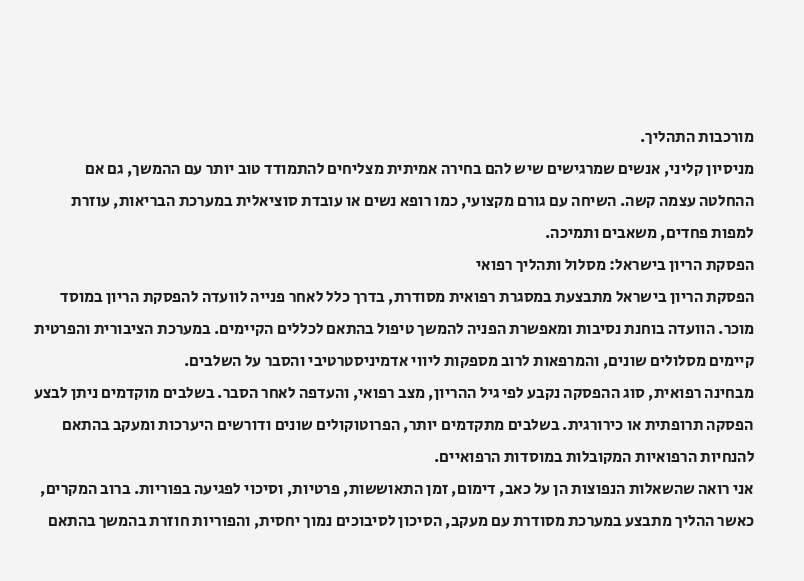מורכבות התהליך.
מניסיון קליני, אנשים שמרגישים שיש להם בחירה אמיתית מצליחים להתמודד טוב יותר עם ההמשך, גם אם ההחלטה עצמה קשה. השיחה עם גורם מקצועי, כמו רופא נשים או עובדת סוציאלית במערכת הבריאות, עוזרת למפות פחדים, משאבים ותמיכה.
הפסקת הריון בישראל: מסלול ותהליך רפואי
הפסקת הריון בישראל מתבצעת במסגרת רפואית מסודרת, בדרך כלל לאחר פנייה לוועדה להפסקת הריון במוסד מוכר. הוועדה בוחנת נסיבות ומאפשרת הפניה להמשך טיפול בהתאם לכללים הקיימים. במערכת הציבורית והפרטית קיימים מסלולים שונים, והמרפאות לרוב מספקות ליווי אדמיניסטרטיבי והסבר על השלבים.
מבחינה רפואית, סוג ההפסקה נקבע לפי גיל ההריון, מצב רפואי, והעדפה לאחר הסבר. בשלבים מוקדמים ניתן לבצע הפסקה תרופתית או כירורגית. בשלבים מתקדמים יותר, הפרוטוקולים שונים ודורשים היערכות ומעקב בהתאם להנחיות הרפואיות המקובלות במוסדות הרפואיים.
אני רואה שהשאלות הנפוצות הן על כאב, דימום, זמן התאוששות, פרטיות, וסיכוי לפגיעה בפוריות. ברוב המקרים, כאשר ההליך מתבצע במערכת מסודרת עם מעקב, הסיכון לסיבוכים נמוך יחסית, והפוריות חוזרת בהמשך בהתאם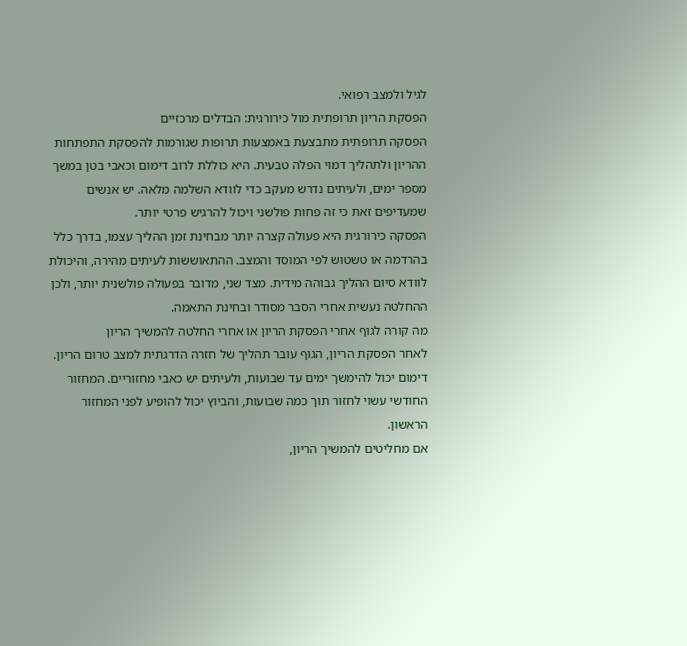לגיל ולמצב רפואי.
הפסקת הריון תרופתית מול כירורגית: הבדלים מרכזיים
הפסקה תרופתית מתבצעת באמצעות תרופות שגורמות להפסקת התפתחות ההריון ולתהליך דמוי הפלה טבעית. היא כוללת לרוב דימום וכאבי בטן במשך מספר ימים, ולעיתים נדרש מעקב כדי לוודא השלמה מלאה. יש אנשים שמעדיפים זאת כי זה פחות פולשני ויכול להרגיש פרטי יותר.
הפסקה כירורגית היא פעולה קצרה יותר מבחינת זמן ההליך עצמו, בדרך כלל בהרדמה או טשטוש לפי המוסד והמצב. ההתאוששות לעיתים מהירה, והיכולת לוודא סיום ההליך גבוהה מידית. מצד שני, מדובר בפעולה פולשנית יותר, ולכן ההחלטה נעשית אחרי הסבר מסודר ובחינת התאמה.
מה קורה לגוף אחרי הפסקת הריון או אחרי החלטה להמשיך הריון
לאחר הפסקת הריון, הגוף עובר תהליך של חזרה הדרגתית למצב טרום הריון. דימום יכול להימשך ימים עד שבועות, ולעיתים יש כאבי מחזוריים. המחזור החודשי עשוי לחזור תוך כמה שבועות, והביוץ יכול להופיע לפני המחזור הראשון.
אם מחליטים להמשיך הריון,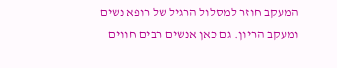המעקב חוזר למסלול הרגיל של רופא נשים ומעקב הריון. גם כאן אנשים רבים חווים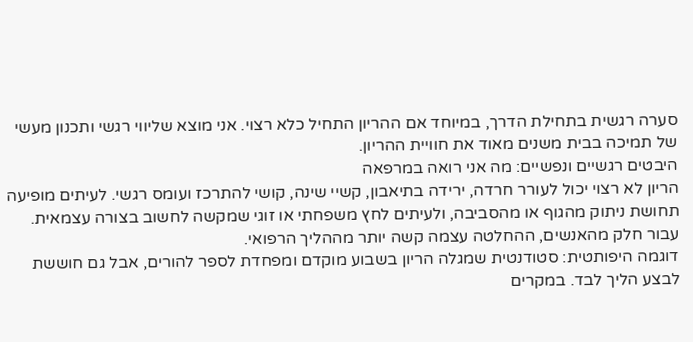סערה רגשית בתחילת הדרך, במיוחד אם ההריון התחיל כלא רצוי. אני מוצא שליווי רגשי ותכנון מעשי של תמיכה בבית משנים מאוד את חוויית ההריון.
היבטים רגשיים ונפשיים: מה אני רואה במרפאה
הריון לא רצוי יכול לעורר חרדה, ירידה בתיאבון, קשיי שינה, קושי להתרכז ועומס רגשי. לעיתים מופיעה תחושת ניתוק מהגוף או מהסביבה, ולעיתים לחץ משפחתי או זוגי שמקשה לחשוב בצורה עצמאית. עבור חלק מהאנשים, ההחלטה עצמה קשה יותר מההליך הרפואי.
דוגמה היפותטית: סטודנטית שמגלה הריון בשבוע מוקדם ומפחדת לספר להורים, אבל גם חוששת לבצע הליך לבד. במקרים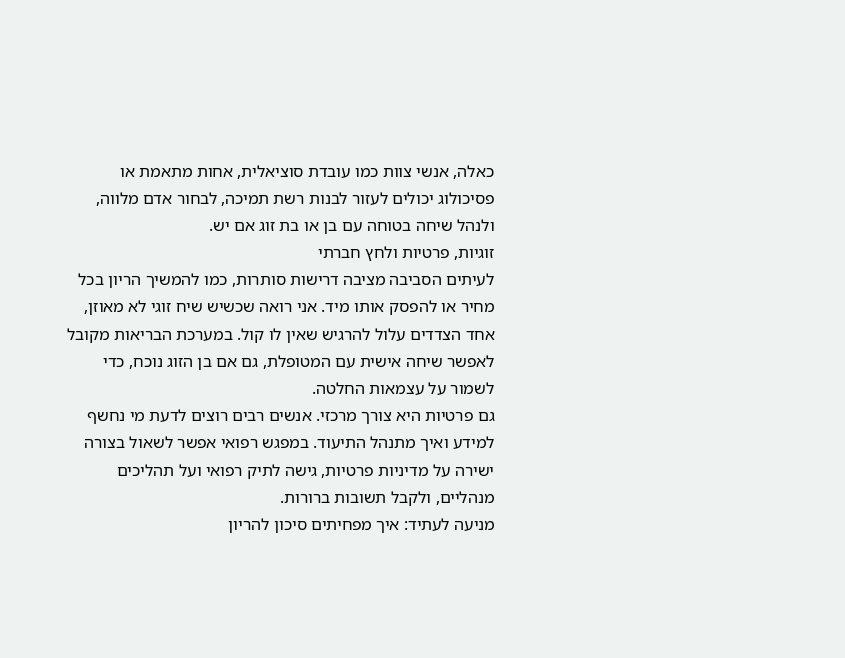כאלה, אנשי צוות כמו עובדת סוציאלית, אחות מתאמת או פסיכולוג יכולים לעזור לבנות רשת תמיכה, לבחור אדם מלווה, ולנהל שיחה בטוחה עם בן או בת זוג אם יש.
זוגיות, פרטיות ולחץ חברתי
לעיתים הסביבה מציבה דרישות סותרות, כמו להמשיך הריון בכל מחיר או להפסק אותו מיד. אני רואה שכשיש שיח זוגי לא מאוזן, אחד הצדדים עלול להרגיש שאין לו קול. במערכת הבריאות מקובל לאפשר שיחה אישית עם המטופלת, גם אם בן הזוג נוכח, כדי לשמור על עצמאות החלטה.
גם פרטיות היא צורך מרכזי. אנשים רבים רוצים לדעת מי נחשף למידע ואיך מתנהל התיעוד. במפגש רפואי אפשר לשאול בצורה ישירה על מדיניות פרטיות, גישה לתיק רפואי ועל תהליכים מנהליים, ולקבל תשובות ברורות.
מניעה לעתיד: איך מפחיתים סיכון להריון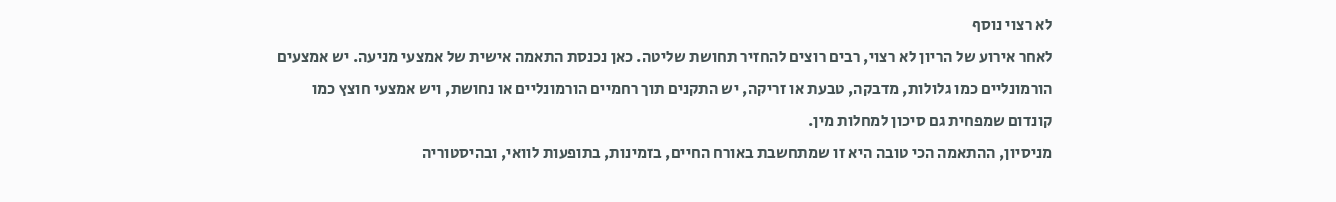לא רצוי נוסף
לאחר אירוע של הריון לא רצוי, רבים רוצים להחזיר תחושת שליטה. כאן נכנסת התאמה אישית של אמצעי מניעה. יש אמצעים הורמונליים כמו גלולות, מדבקה, טבעת או זריקה, יש התקנים תוך רחמיים הורמונליים או נחושת, ויש אמצעי חוצץ כמו קונדום שמפחית גם סיכון למחלות מין.
מניסיון, ההתאמה הכי טובה היא זו שמתחשבת באורח החיים, בזמינות, בתופעות לוואי, ובהיסטוריה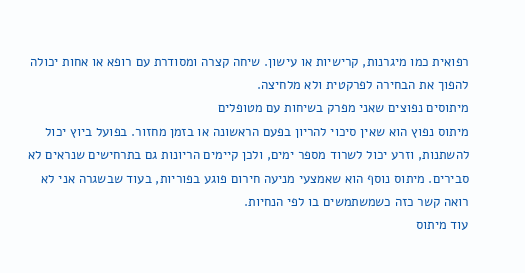רפואית כמו מיגרנות, קרישיות או עישון. שיחה קצרה ומסודרת עם רופא או אחות יכולה להפוך את הבחירה לפרקטית ולא מלחיצה.
מיתוסים נפוצים שאני מפרק בשיחות עם מטופלים
מיתוס נפוץ הוא שאין סיכוי להריון בפעם הראשונה או בזמן מחזור. בפועל ביוץ יכול להשתנות, וזרע יכול לשרוד מספר ימים, ולכן קיימים הריונות גם בתרחישים שנראים לא סבירים. מיתוס נוסף הוא שאמצעי מניעה חירום פוגע בפוריות, בעוד שבשגרה אני לא רואה קשר כזה כשמשתמשים בו לפי הנחיות.
עוד מיתוס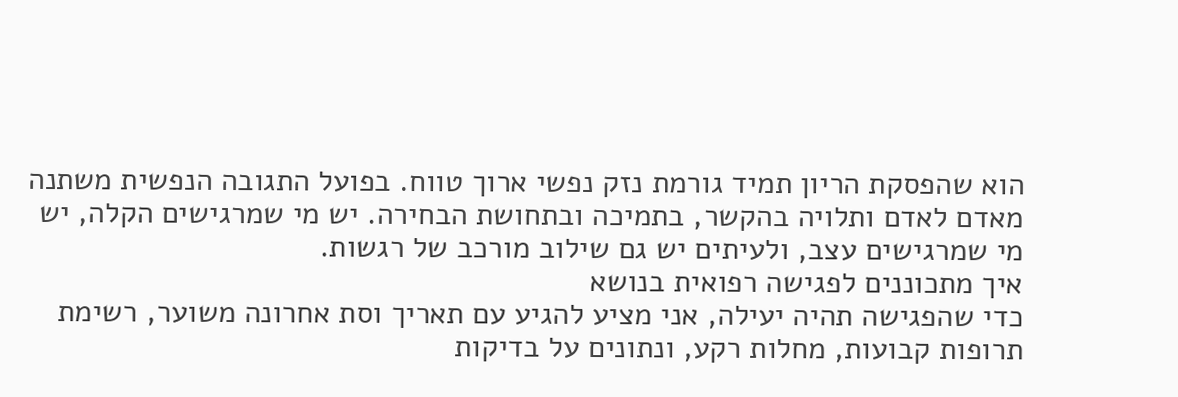הוא שהפסקת הריון תמיד גורמת נזק נפשי ארוך טווח. בפועל התגובה הנפשית משתנה מאדם לאדם ותלויה בהקשר, בתמיכה ובתחושת הבחירה. יש מי שמרגישים הקלה, יש מי שמרגישים עצב, ולעיתים יש גם שילוב מורכב של רגשות.
איך מתכוננים לפגישה רפואית בנושא
כדי שהפגישה תהיה יעילה, אני מציע להגיע עם תאריך וסת אחרונה משוער, רשימת תרופות קבועות, מחלות רקע, ונתונים על בדיקות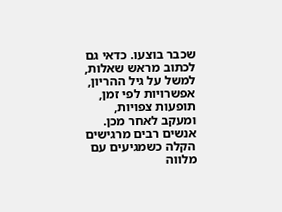שכבר בוצעו. כדאי גם לכתוב מראש שאלות, למשל על גיל ההריון, אפשרויות לפי זמן, תופעות צפויות, ומעקב לאחר מכן.
אנשים רבים מרגישים הקלה כשמגיעים עם מלווה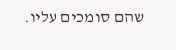שהם סומכים עליו.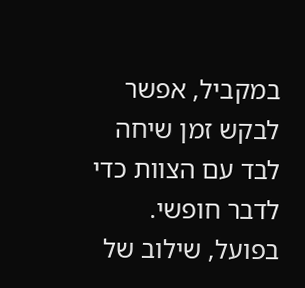במקביל, אפשר לבקש זמן שיחה לבד עם הצוות כדי לדבר חופשי. בפועל, שילוב של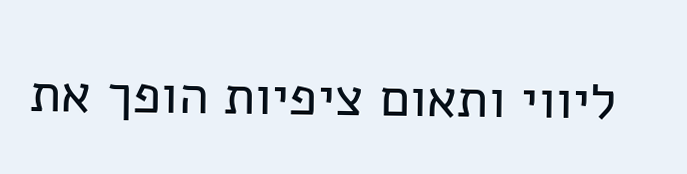ליווי ותאום ציפיות הופך את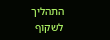התהליך לשקוף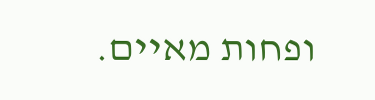ופחות מאיים.